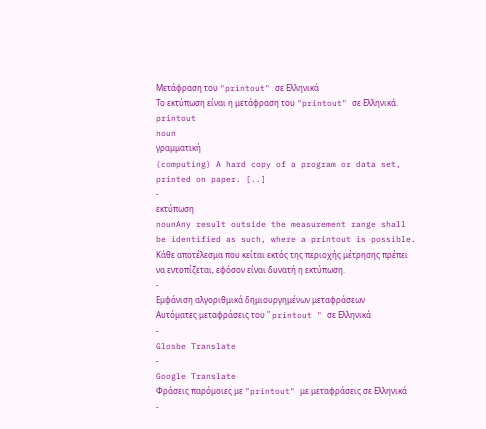Μετάφραση του "printout" σε Ελληνικά
Το εκτύπωση είναι η μετάφραση του "printout" σε Ελληνικά.
printout
noun
γραμματική
(computing) A hard copy of a program or data set, printed on paper. [..]
-
εκτύπωση
nounAny result outside the measurement range shall be identified as such, where a printout is possible.
Κάθε αποτέλεσμα που κείται εκτός της περιοχής μέτρησης πρέπει να εντοπίζεται, εφόσον είναι δυνατή η εκτύπωση.
-
Εμφάνιση αλγοριθμικά δημιουργημένων μεταφράσεων
Αυτόματες μεταφράσεις του " printout " σε Ελληνικά
-
Glosbe Translate
-
Google Translate
Φράσεις παρόμοιες με "printout" με μεταφράσεις σε Ελληνικά
-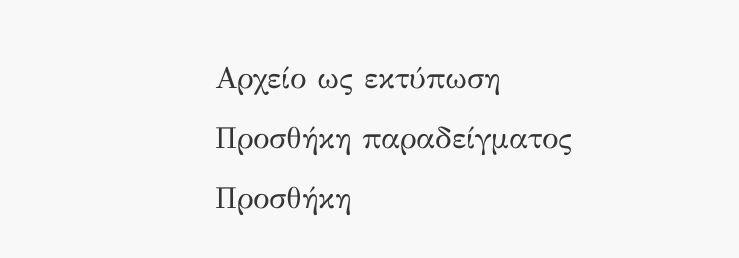Αρχείο ως εκτύπωση
Προσθήκη παραδείγματος
Προσθήκη